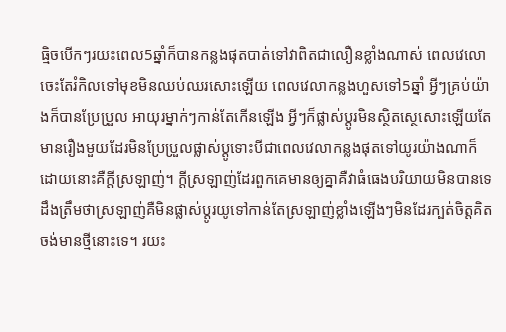ធ្មិចបើកៗរយះពេល5ឆ្នាំក៏បានកន្លងផុតបាត់ទៅវាពិតជាលឿនខ្លាំងណាស់ ពេលវេលេាចេះតែរំកិលទៅមុខមិនឈប់ឈរសោះឡើយ ពេលវេលាកន្លងហួសទៅ5ឆ្នាំ អ្វីៗគ្រប់យ៉ាងក៏បានប្រែប្រួល អាយុរម្នាក់ៗកាន់តែកើនឡើង អ្វីៗក៏ផ្លាស់ប្ដូរមិនស្ថិតស្ថេសោះឡើយតែមានរឿងមួយដែរមិនប្រែប្រួលផ្លាស់ប្ដូទោះបីជាពេលវេលាកន្លងផុតទៅយូរយ៉ាងណាក៏ដោយនោះគឺក្ដីស្រឡាញ់។ ក្ដីស្រឡាញ់ដែរពួកគេមានឲ្យគ្នាគឺវាធំធេងបរិយាយមិនបានទេ ដឹងត្រឹមថាស្រឡាញ់គឺមិនផ្លាស់ប្ដូរយូទៅកាន់តែស្រឡាញ់ខ្លាំងឡើងៗមិនដែរក្បត់ចិត្តគិតចង់មានថ្មីនោះទេ។ រយះ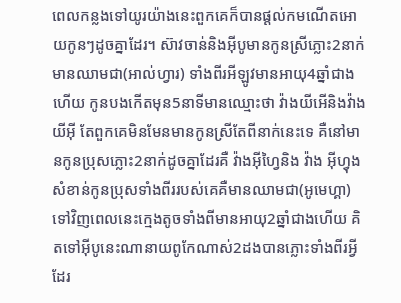ពេលកន្លងទៅយូរយ៉ាងនេះពួកគេក៏បានផ្ដល់កមណើតអោយកូនៗដូចគ្នាដែរ។ ស៊ាវចាន់និងអុីបូមានកូនស្រីភ្លោះ2នាក់មានឈាមជា(អាល់ហ្វារ) ទាំងពីរអីឡូវមានអាយុ4ឆ្នាំជាងហើយ កូនបងកើតមុន5នាទីមានឈ្មោះថា វ៉ាងយីអើនិងវ៉ាងយីអុី តែពួកគេមិនមែនមានកូនស្រីតែពីនាក់នេះទេ គឺនៅមានកូនប្រុសភ្លោះ2នាក់ដូចគ្នាដែរគឺ វ៉ាងអុីហ្វៃនិង វ៉ាង អុីហ្វុង សំខាន់កូនប្រុសទាំងពីររបស់គេគឺមានឈាមជា(អូមេហ្គា)ទៅវិញពេលនេះក្មេងតូចទាំងពីមានអាយុ2ឆ្នាំជាងហើយ គិតទៅអុីបូនេះណានាយពូកែណាស់2ដងបានភ្លោះទាំងពីរអ្វីដែរ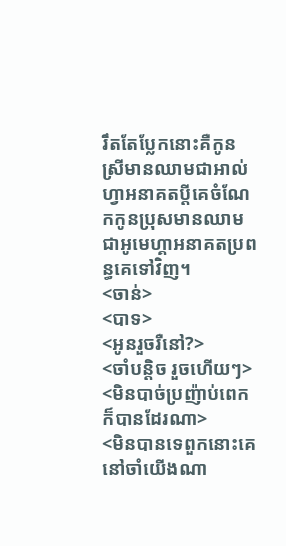រឹតតែប្លែកនោះគឺកូនស្រីមានឈាមជាអាល់ហ្វាអនាគតប្ដីគេចំណែកកូនប្រុសមានឈាមជាអូមេហ្គាអនាគតប្រពន្ធគេទៅវិញ។
<ចាន់>
<បាទ>
<អូនរួចរឺនៅ?>
<ចាំបន្តិច រួចហើយៗ>
<មិនបាច់ប្រញ៉ាប់ពេកក៏បានដែរណា>
<មិនបានទេពួកនោះគេនៅចាំយើងណា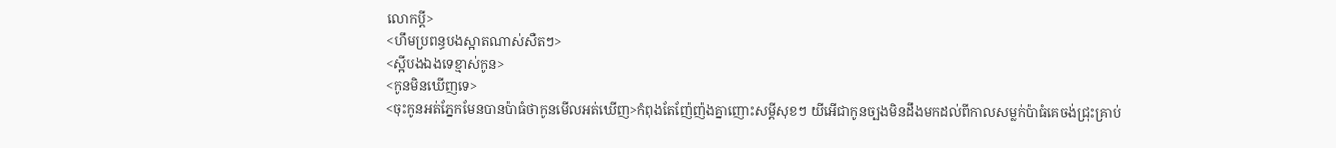លោកប្ដី>
<ហឹមប្រពន្ធបងស្អាតណាស់សឺតៗ>
<ស្អីបងឯងទេខ្មាស់កូន>
<កូនមិនឃើញទេ>
<ចុះកូនអត់ភ្នែកមែនបានប៉ាធំថាកូនមើលអត់ឃើញ>កំពុងតែញ៉ែញ៉ងគ្នាញោះសម្ដីសុខៗ យីអើជាកូនច្បងមិនដឹងមកដល់ពីកាលសម្លក់ប៉ាធំគេចង់ជ្រុះគ្រាប់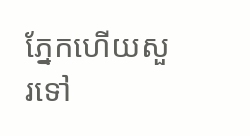ភ្នែកហើយសួរទៅ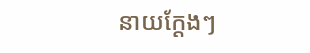នាយក្ដែងៗ